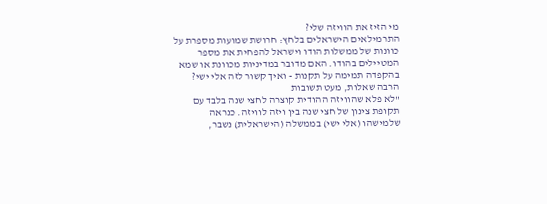מי הזיז את הוויזה שלי?
התרמילאים הישראלים בלחץ: חרושת שמועות מספרת על כוונות של ממשלות הודו וישראל להפחית את מספר המטיילים בהודו. האם מדובר במדיניות מכוונת או שמא בהקפדה תמימה על תקנות - ואיך קשור לזה אלי ישי? הרבה שאלות, מעט תשובות
"לא פלא שהוויזה ההודית קוצרה לחצי שנה בלבד עם תקופת צינון של חצי שנה בין ויזה לוויזה. כנראה שלמישהו (אלי ישי) בממשלה (הישראלית) נשבר,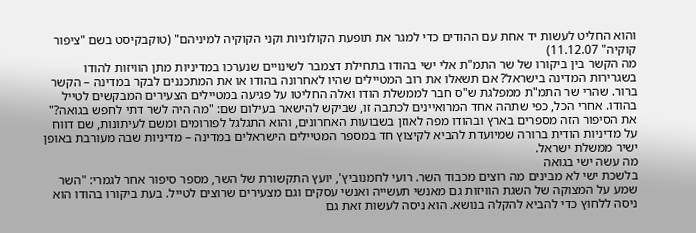והוא החליט לעשות יד אחת עם ההודים כדי למגר את תופעת הקולוניות וקני הקוקיה למיניהם" (טוקבקיסט בשם "ציפור קוקיה" 11.12.07)
מה הקשר בין ביקורו של שר התמ"ת אלי ישי בהודו בתחילת דצמבר לשינויים שנערכו במדיניות מתן הוויזות להודו בשגרירות המדינה בישראל? אם תשאלו את רוב המטיילים שהיו לאחרונה בהודו או את המתכננים לבקר במדינה – הקשר ברור. שהרי שר התמ"ת ממפלגת ש"ס חבר לממשלת הודו ואלה החליטו על פגיעה במטיילים הצעירים המבקשים לטייל בהודו. אחרי הכל, כפי שתהה אחד המרואיינים לכתבה זו, שביקש להישאר בעילום שם: "מה היה לשר דתי לחפש בגואה?"
את הסיפור הזה מספרים בארץ ובהודו מפה לאוזן בשבועות האחרונים, והוא התגלגל לפורומים ומשם לעיתונות, שם דווח על מדיניות הודית ברורה שמיועדת להביא לקיצוץ חד במספר המטיילים הישראלים במדינה – מדיניות שבה מעורבת באופן ישיר ממשלת ישראל.
מה עשה ישי בגואה
בלשכת ישי לא מבינים מה רוצים מכבוד השר. רועי לחמנוביץ', יועץ התקשורת של השר, מספר סיפור אחר לגמרי: "השר שמע על המצוקה של השגת הוויזות גם מאנשי תעשייה ואנשי עסקים וגם מצעירים שרוצים לטייל. בעת ביקורו בהודו הוא ניסה ללחוץ כדי להביא להקלה בנושא. הוא ניסה לעשות זאת גם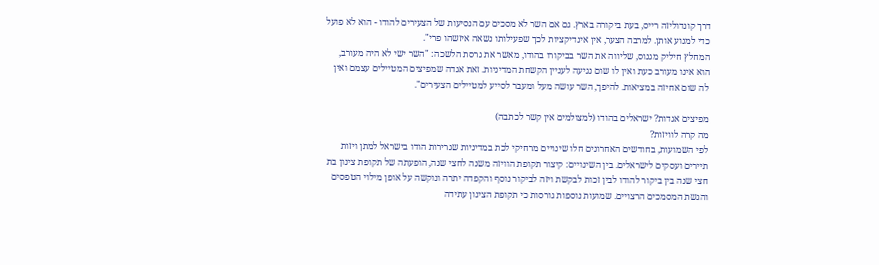דרך קונדוליזה רייס, בעת ביקורה בארץ. גם אם השר לא מסכים עם הנסיעות של הצעירים להודו - הוא לא פועל כדי למנוע אותן. למרבה הצער, אין אינדיקציות לכך שפעילותו נשאה איזשהו פרי".
המחלץ חיליק מגנוס, שליווה את השר בביקורו בהודו, מאשר את גרסת הלשכה: "השר ישי לא היה מעורב, הוא אינו מעורב כעת ואין לו שום נגיעה לעניין הקשחת המדיניות. זאת אגדה שמפיצים המטיילים עצמם ואין לה שום אחיזה במציאות. להיפך, השר עושה מעל ומעבר לסייע למטיילים הצעירים".

מפיצים אגדות? ישראלים בהודו (למצולמים אין קשר לכתבה)
מה קרה לוויזות?
לפי השמועות, בחודשים האחרונים חלו שינויים מרחיקי לכת במדיניות שגרירות הודו בישראל למתן ויזות תיירים ועסקים לישראלים. בין השינויים: קיצור תקופת הוויזה משנה לחצי שנה, הופעתה של תקופת צינון בת חצי שנה בין ביקור להודו לבין זכות לבקשת ויזה לביקור נוסף והקפדה יתרה ונוקשה על אופן מילוי הטפסים והגשת המסמכים הרצויים. שמועות נוספות גורסות כי תקופת הצינון עתידה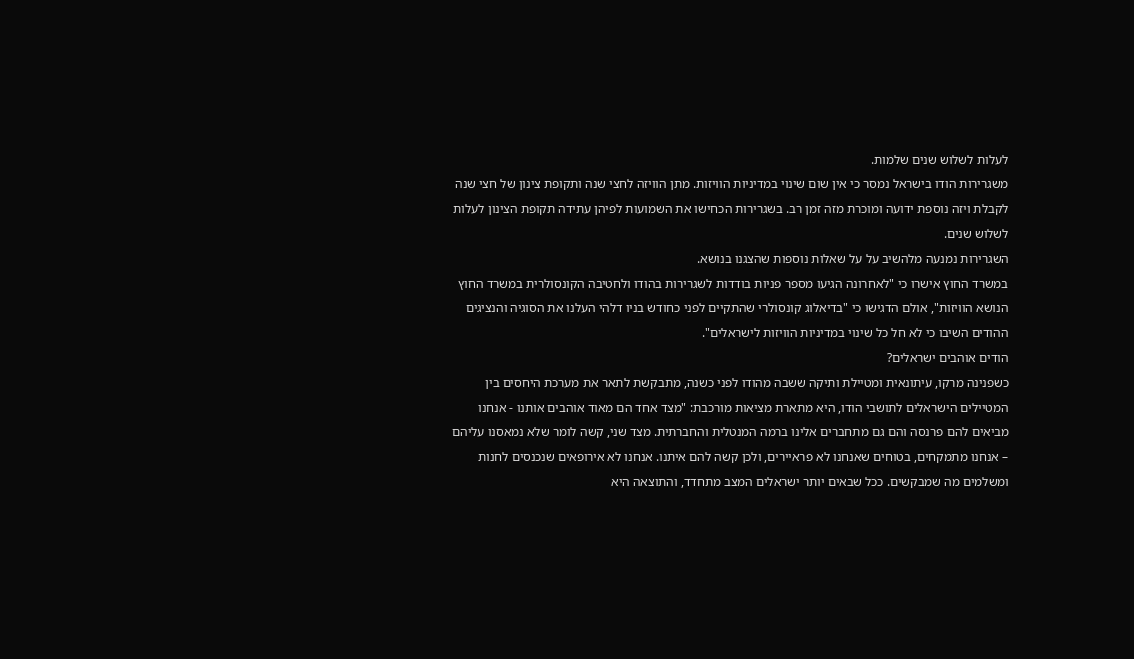לעלות לשלוש שנים שלמות.
משגרירות הודו בישראל נמסר כי אין שום שינוי במדיניות הוויזות. מתן הוויזה לחצי שנה ותקופת צינון של חצי שנה לקבלת ויזה נוספת ידועה ומוכרת מזה זמן רב. בשגרירות הכחישו את השמועות לפיהן עתידה תקופת הצינון לעלות לשלוש שנים.
השגרירות נמנעה מלהשיב על על שאלות נוספות שהצגנו בנושא.
במשרד החוץ אישרו כי "לאחרונה הגיעו מספר פניות בודדות לשגרירות בהודו ולחטיבה הקונסולרית במשרד החוץ הנושא הוויזות", אולם הדגישו כי "בדיאלוג קונסולרי שהתקיים לפני כחודש בניו דלהי העלנו את הסוגיה והנציגים ההודים השיבו כי לא חל כל שינוי במדיניות הוויזות לישראלים".
הודים אוהבים ישראלים?
כשפנינה מרקו, עיתונאית ומטיילת ותיקה ששבה מהודו לפני כשנה, מתבקשת לתאר את מערכת היחסים בין המטיילים הישראלים לתושבי הודו, היא מתארת מציאות מורכבת: "מצד אחד הם מאוד אוהבים אותנו - אנחנו מביאים להם פרנסה והם גם מתחברים אלינו ברמה המנטלית והחברתית. מצד שני, קשה לומר שלא נמאסנו עליהם – אנחנו מתמקחים, בטוחים שאנחנו לא פראיירים, ולכן קשה להם איתנו. אנחנו לא אירופאים שנכנסים לחנות ומשלמים מה שמבקשים. ככל שבאים יותר ישראלים המצב מתחדד, והתוצאה היא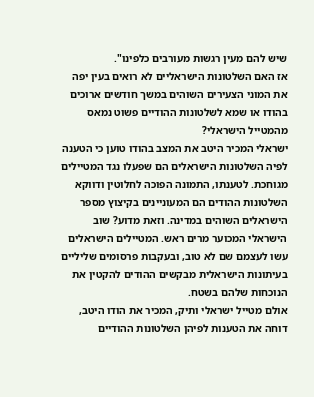שיש להם מעין רגשות מעורבים כלפינו".
אז האם השלטונות הישראליים לא רואים בעין יפה את המוני הצעירים השוהים במשך חודשים ארוכים בהודו או שמא לשלטונות ההודיים פשוט נמאס מהמטייל הישראלי?
ישראלי המכיר היטב את המצב בהודו טוען כי הטענה לפיה השלטונות הישראלים הם שפעלו נגד המטיילים מגוחכת. לטענתו, התמונה הפוכה לחלוטין ודווקא השלטונות ההודים הם המעוניינים בקיצוץ מספר הישראלים השוהים במדינה. וזאת מדוע? שוב הישראלי המכוער מרים ראש. המטיילים הישראלים עשו לעצמם שם לא טוב, ובעקבות פרסומים שליליים בעיתונות הישראלית מבקשים ההודים להקטין את הנוכחות שלהם בשטח.
אולם מטייל ישראלי ותיק, המכיר את הודו היטב, דוחה את הטענות לפיהן השלטונות ההודיים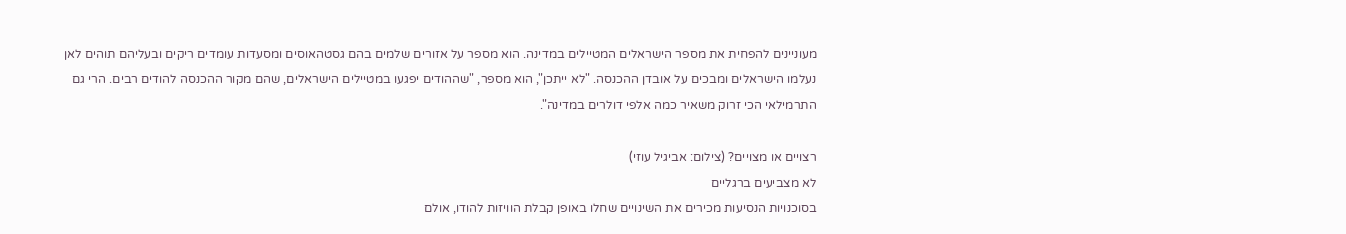מעוניינים להפחית את מספר הישראלים המטיילים במדינה. הוא מספר על אזורים שלמים בהם גסטהאוסים ומסעדות עומדים ריקים ובעליהם תוהים לאן נעלמו הישראלים ומבכים על אובדן ההכנסה. "לא ייתכן", הוא מספר, "שההודים יפגעו במטיילים הישראלים, שהם מקור ההכנסה להודים רבים. הרי גם התרמילאי הכי זרוק משאיר כמה אלפי דולרים במדינה".

רצויים או מצויים? (צילום: אביגיל עוזי)
לא מצביעים ברגליים
בסוכנויות הנסיעות מכירים את השינויים שחלו באופן קבלת הוויזות להודו, אולם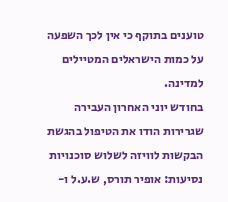טוענים בתוקף כי אין לכך השפעה על כמות הישראלים המטיילים למדינה.
בחודש יוני האחרון העבירה שגרירות הודו את הטיפול בהגשת הבקשות לוויזה לשלוש סוכנויות נסיעות: אופיר תורס, ש.ע.ל ו-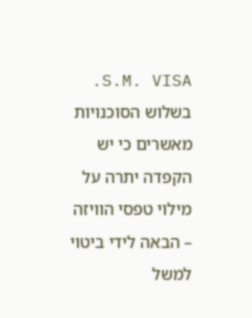S.M. VISA. בשלוש הסוכנויות מאשרים כי יש הקפדה יתרה על מילוי טפסי הוויזה – הבאה לידי ביטוי למשל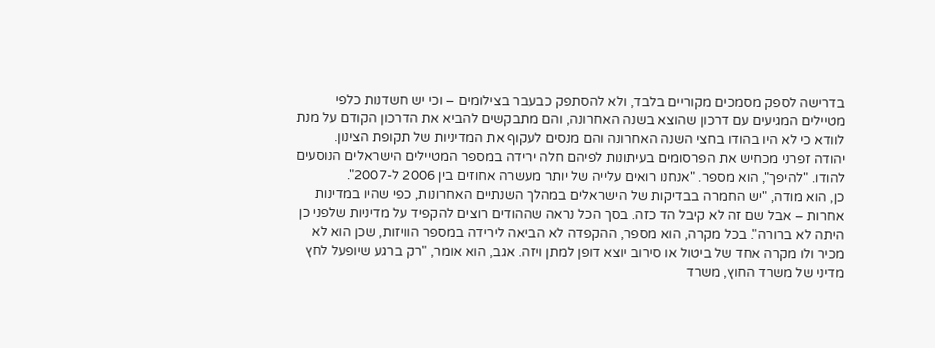בדרישה לספק מסמכים מקוריים בלבד, ולא להסתפק כבעבר בצילומים – וכי יש חשדנות כלפי מטיילים המגיעים עם דרכון שהוצא בשנה האחרונה, והם מתבקשים להביא את הדרכון הקודם על מנת לוודא כי לא היו בהודו בחצי השנה האחרונה והם מנסים לעקוף את המדיניות של תקופת הצינון.
יהודה זפרני מכחיש את הפרסומים בעיתונות לפיהם חלה ירידה במספר המטיילים הישראלים הנוסעים להודו. "להיפך", הוא מספר. "אנחנו רואים עלייה של יותר מעשרה אחוזים בין 2006 ל-2007".
כן, הוא מודה, "יש החמרה בבדיקות של הישראלים במהלך השנתיים האחרונות, כפי שהיו במדינות אחרות – אבל שם זה לא קיבל הד כזה. בסך הכל נראה שההודים רוצים להקפיד על מדיניות שלפני כן היתה לא ברורה". בכל מקרה, הוא מספר, ההקפדה לא הביאה לירידה במספר הוויזות, שכן הוא לא מכיר ולו מקרה אחד של ביטול או סירוב יוצא דופן למתן ויזה. אגב, הוא אומר, "רק ברגע שיופעל לחץ מדיני של משרד החוץ, משרד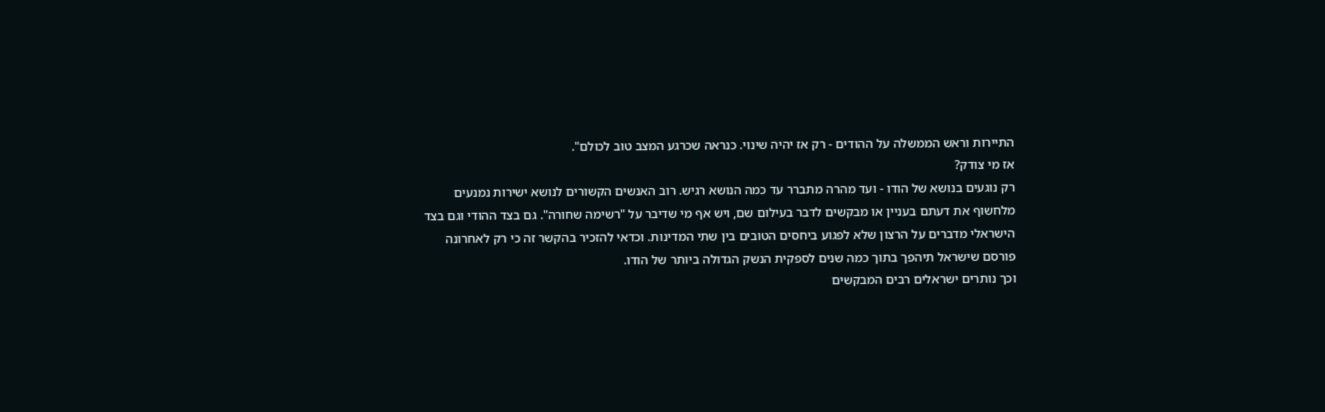התיירות וראש הממשלה על ההודים - רק אז יהיה שינוי. כנראה שכרגע המצב טוב לכולם".
אז מי צודק?
רק נוגעים בנושא של הודו - ועד מהרה מתברר עד כמה הנושא רגיש. רוב האנשים הקשורים לנושא ישירות נמנעים מלחשוף את דעתם בעניין או מבקשים לדבר בעילום שם, ויש אף מי שדיבר על "רשימה שחורה". גם בצד ההודי וגם בצד הישראלי מדברים על הרצון שלא לפגוע ביחסים הטובים בין שתי המדינות. וכדאי להזכיר בהקשר זה כי רק לאחרונה פורסם שישראל תיהפך בתוך כמה שנים לספקית הנשק הגדולה ביותר של הודו.
וכך נותרים ישראלים רבים המבקשים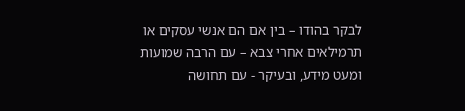לבקר בהודו – בין אם הם אנשי עסקים או תרמילאים אחרי צבא – עם הרבה שמועות ומעט מידע, ובעיקר - עם תחושה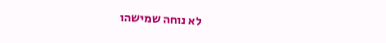לא נוחה שמישהו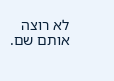לא רוצה אותם שם.